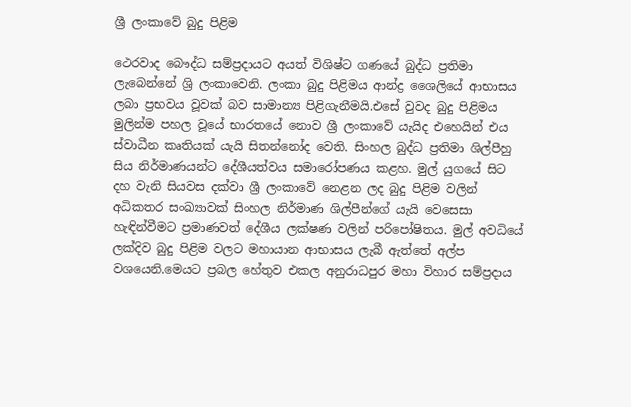ශ්‍රී ලංකා‍වේ බුදු පිළිම

ථෙරවාද බෞද්ධ සම්ප්‍රදායට අයත් විශිෂ්ට ගණයේ බුද්ධ ප්‍රතිමා ලැබෙන්නේ ශ්‍රි ලංකාවෙනි. ලංකා බුදු පිළිමය ආන්ද්‍ර ශෛලියේ ආභාසය ලබා ප්‍රභවය වූවක් බව සාමාන්‍ය පිළිගැනීමයි.එසේ වුවද බුදු පිළිමය මුලින්ම පහල වූයේ භාරතයේ නොව ශ්‍රී ලංකාවේ යැයිද එහෙයින් එය ස්වාධීන කෘතියක් යැයි සිතන්නෝද වෙති. සිංහල බුද්ධ ප්‍රතිමා ශිල්පීහු සිය නිර්මාණයන්ට දේශීයත්වය සමාරෝපණය කළහ. මුල් යුගයේ සිට දහ වැනි සියවස දක්වා ශ්‍රී ලංකාවේ නෙළන ලද බුදු පිළිම වලින් අධිකතර සංඛ්‍යාවක් සිංහල නිර්මාණ ශිල්පීන්ගේ යැයි වෙසෙසා හැඳින්වීමට ප්‍රමාණවත් දේශීය ලක්ෂණ වලින් පරිපෝෂිතය. මුල් අවධියේ ලක්දිව බුදු පිළිම වලට මහායාන ආභාසය ලැබී ඇත්තේ අල්ප වශයෙනි.මෙයට ප්‍රබල හේතුව එකල අනුරාධපුර මහා විහාර සම්ප්‍රදාය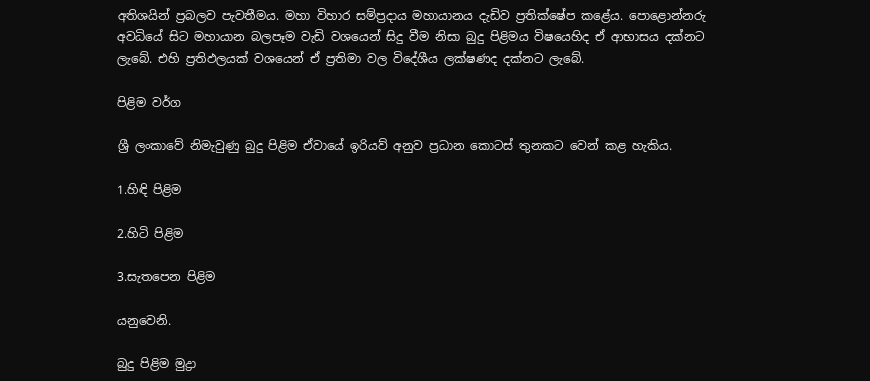අතිශයින් ප්‍රබලව පැවතීමය. මහා විහාර සම්ප්‍රදාය මහායානය දැඩිව ප්‍රතික්ෂේප කළේය. පොළොන්නරු අවධියේ සිට මහායාන බලපෑම වැඩි වශයෙන් සිදු වීම නිසා බුදු පිළිමය විෂයෙහිද ඒ ආභාසය දක්නට ලැබේ. එහි ප්‍රතිඵලයක් වශයෙන් ඒ ප්‍රතිමා වල විදේශීය ලක්ෂණද දක්නට ලැබේ.

පිළිම වර්ග

ශ්‍රී ලංකාවේ නිමැවුණු බුදු පිළිම ඒවායේ ඉරියව් අනුව ප්‍රධාන කොටස් තුනකට වෙන් කළ හැකිය.

1.හිඳි පිළිම

2.හිටි පිළිම

3.සැතපෙන පිළිම

යනුවෙනි.

බුදු පිළිම මුද්‍රා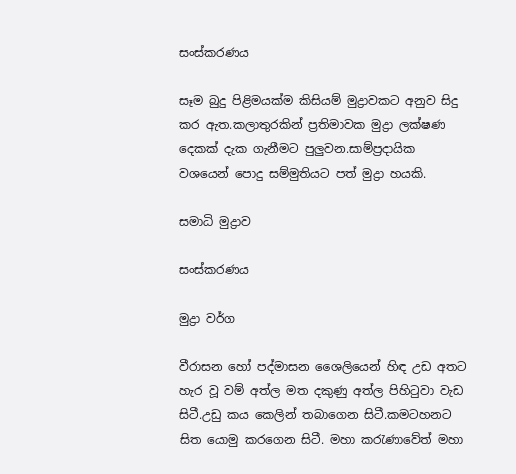සංස්කරණය

සෑම බුදු පිළිමයක්ම කිසියම් මුද්‍රාවකට අනුව සිදු කර ඇත.කලාතුරකින් ප්‍රතිමාවක මුද්‍රා ලක්ෂණ දෙකක් දැක ගැනීමට පුලුවන.සාම්ප්‍රදායික වශයෙන් පොදු සම්මුතියට පත් මුද්‍රා හයකි.

සමාධි මුද්‍රාව

සංස්කරණය

මුද්‍රා වර්ග

වීරාසන ‍හෝ පද්මාසන ශෛලියෙන් හිඳ උඩ අතට හැර වූ වම් අත්ල මත දකුණු අත්ල පිහිටුවා වැඩ සිටී.උඩු කය කෙලින් තබාගෙන සිටී.කමටහනට සිත යොමු කරගෙන සිටී. මහා කරැණාවේත් මහා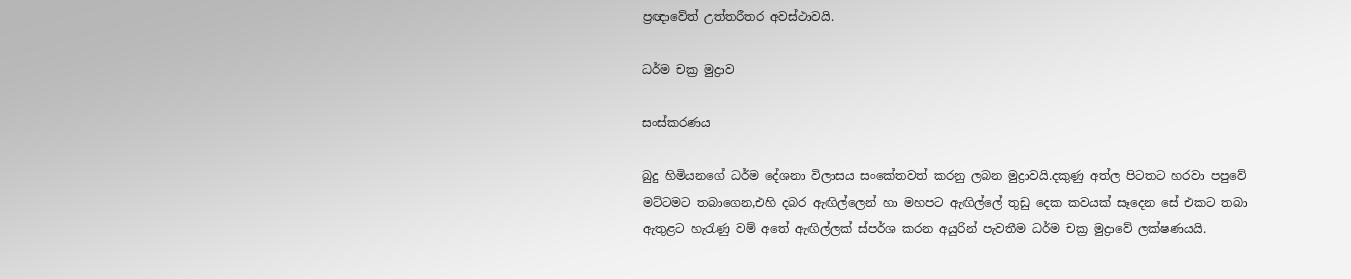ප්‍ර‍ඥාවේත් උත්තරීතර අවස්ථාවයි.

ධර්ම චක්‍ර මුද්‍රාව

සංස්කරණය

බුදු හිමියනගේ ධර්ම දේශනා විලාසය සංකේතවත් කරනු ලබන මුද්‍රාවයි.දකුණු අත්ල පිටතට හරවා පපුවේ මට්ටමට තබාගෙන,එහි දබර ඇඟිල්ලෙන් හා මහපට ඇඟිල්ලේ තුඩු දෙක කවයක් සෑදෙන සේ එකට තබා ඇතුළට හැරැණු වම් අතේ ඇඟිල්ලක් ස්පර්ශ කරන අයුරින් පැවතීම ධර්ම චක්‍ර මුද්‍රාවේ ලක්ෂණයයි.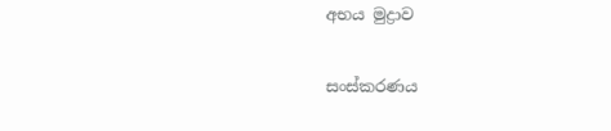අභය මුද්‍රාව

සංස්කරණය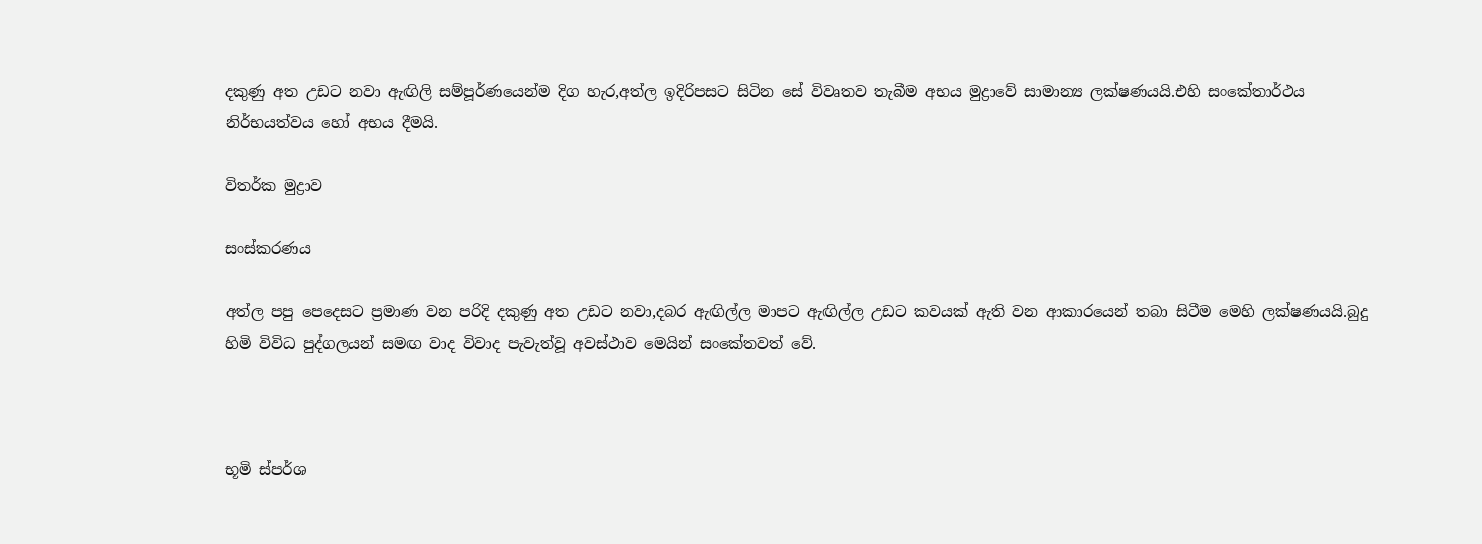දකුණු අත උඩට නවා ඇඟිලි සම්පූර්ණයෙන්ම දිග හැර,අත්ල ඉදිරිපසට සිටින සේ විවෘතව තැබීම අභය මුද්‍රාවේ සාමාන්‍ය ලක්ෂණයයි.එහි සංකේතාර්ථය නිර්භයත්වය හෝ අභය දීමයි.

විතර්ක මුද්‍රාව

සංස්කරණය

අත්ල පපු පෙදෙසට ප්‍රමාණ වන පරිදි දකුණු අත උඩට නවා,දබර ඇඟිල්ල මාපට ඇඟිල්ල උඩට කවයක් ඇති වන ආකාරයෙන් තබා සිටීම මෙහි ලක්ෂණයයි.බුදු හිමි විවිධ පුද්ගලයන් සමඟ වාද විවාද පැවැත්වූ අවස්ථාව මෙයින් සංකේතවත් වේ.



භූමි ස්පර්ශ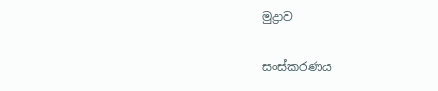මුද්‍රාව

සංස්කරණය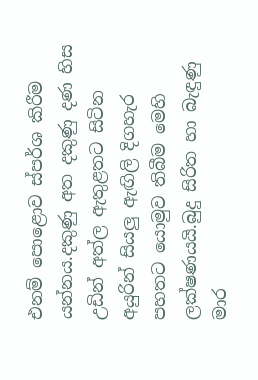එනම් පොළොව ස්පර්ශ කිරීම යන්නය.දකුණු අත දකුණු දණ හිස උඩින් අත්ල ඇතුළතට සිටින අයුරින් සියලු ඇඟිලි දිගහැර පහතට යොමුව තිබීම මෙහි ලක්ෂණයයි.බුදු සිරිත හා බැඳුණු මාර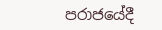පරාජයේදී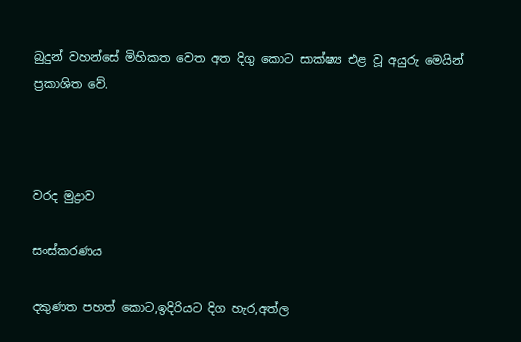බුදුන් වහන්සේ මිහිකත වෙත අත දිගු කොට සාක්ෂ්‍ය එළ වූ අයුරු මෙයින් ප්‍රකාශිත වේ.



වරද මුද්‍රාව

සංස්කරණය

දකුණත පහත් කොට,ඉදිරියට දිග හැර,අත්ල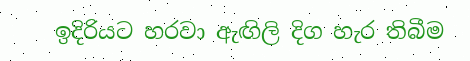ඉදිරියට හරවා ඇඟිලි දිග හැර තිබීම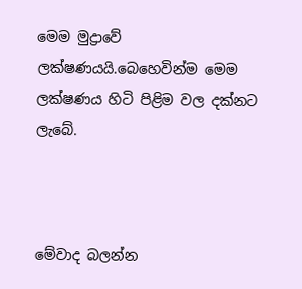මෙම මුද්‍රාවේ ලක්ෂණයයි.බෙහෙවින්ම මෙම ලක්ෂණය හිටි පිළිම වල දක්නට ලැ‍බේ.



මේවාද බලන්න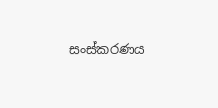සංස්කරණය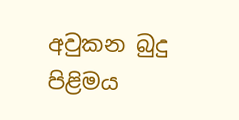අවුකන බුදු පිළිමය